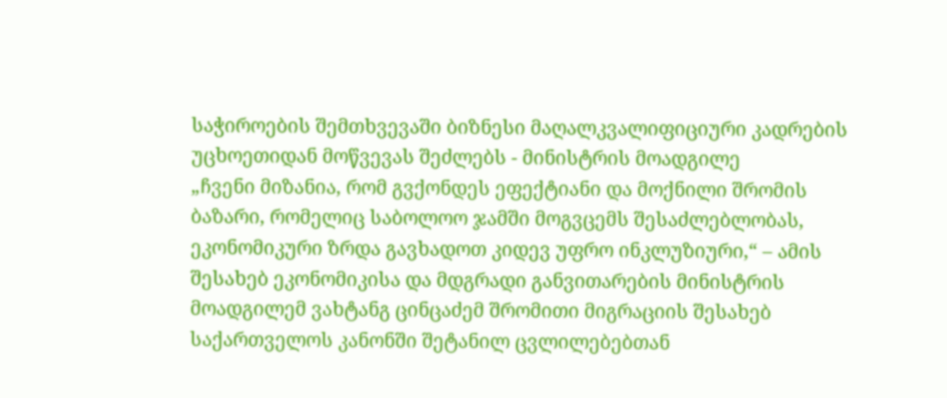საჭიროების შემთხვევაში ბიზნესი მაღალკვალიფიციური კადრების უცხოეთიდან მოწვევას შეძლებს - მინისტრის მოადგილე
„ჩვენი მიზანია, რომ გვქონდეს ეფექტიანი და მოქნილი შრომის ბაზარი, რომელიც საბოლოო ჯამში მოგვცემს შესაძლებლობას, ეკონომიკური ზრდა გავხადოთ კიდევ უფრო ინკლუზიური,“ – ამის შესახებ ეკონომიკისა და მდგრადი განვითარების მინისტრის მოადგილემ ვახტანგ ცინცაძემ შრომითი მიგრაციის შესახებ საქართველოს კანონში შეტანილ ცვლილებებთან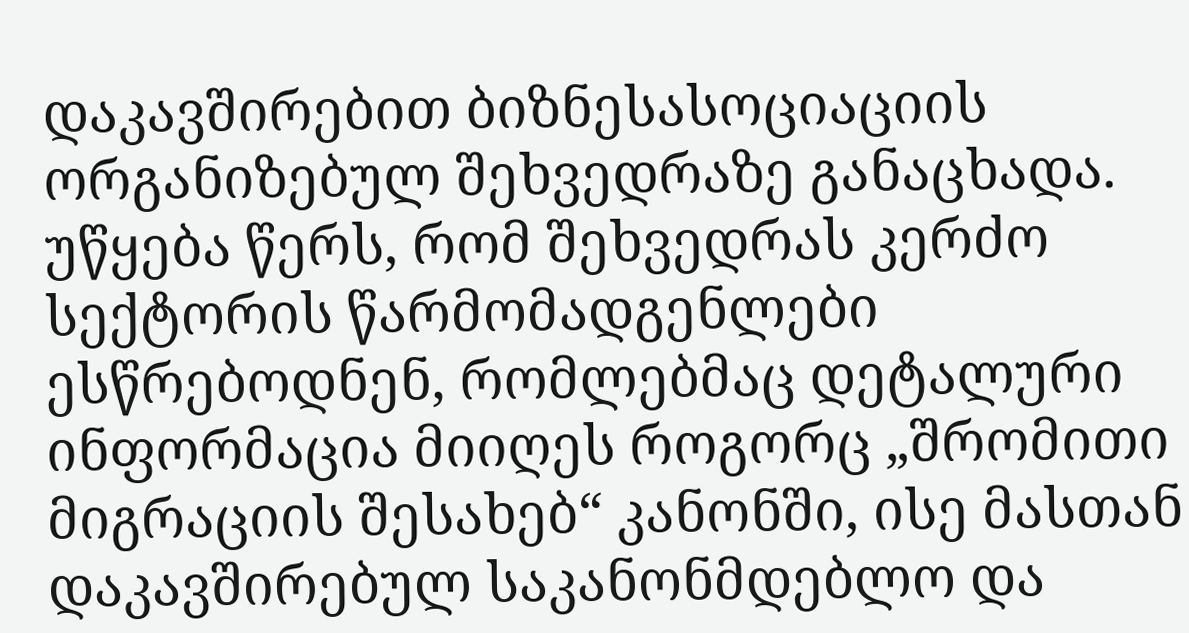დაკავშირებით ბიზნესასოციაციის ორგანიზებულ შეხვედრაზე განაცხადა.
უწყება წერს, რომ შეხვედრას კერძო სექტორის წარმომადგენლები ესწრებოდნენ, რომლებმაც დეტალური ინფორმაცია მიიღეს როგორც „შრომითი მიგრაციის შესახებ“ კანონში, ისე მასთან დაკავშირებულ საკანონმდებლო და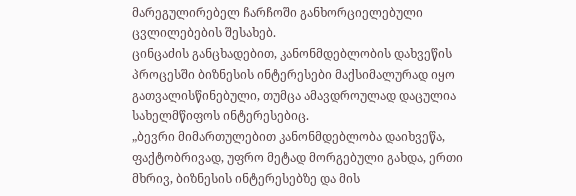მარეგულირებელ ჩარჩოში განხორციელებული ცვლილებების შესახებ.
ცინცაძის განცხადებით, კანონმდებლობის დახვეწის პროცესში ბიზნესის ინტერესები მაქსიმალურად იყო გათვალისწინებული, თუმცა ამავდროულად დაცულია სახელმწიფოს ინტერესებიც.
„ბევრი მიმართულებით კანონმდებლობა დაიხვეწა, ფაქტობრივად, უფრო მეტად მორგებული გახდა, ერთი მხრივ, ბიზნესის ინტერესებზე და მის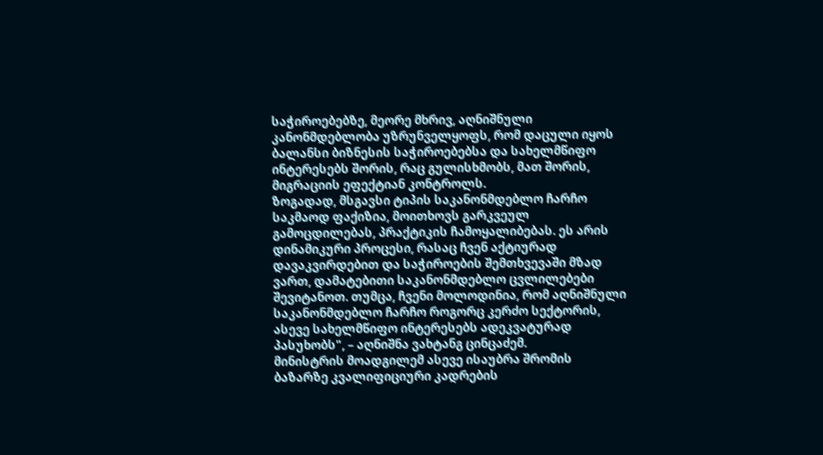საჭიროებებზე, მეორე მხრივ, აღნიშნული კანონმდებლობა უზრუნველყოფს, რომ დაცული იყოს ბალანსი ბიზნესის საჭიროებებსა და სახელმწიფო ინტერესებს შორის, რაც გულისხმობს, მათ შორის, მიგრაციის ეფექტიან კონტროლს.
ზოგადად, მსგავსი ტიპის საკანონმდებლო ჩარჩო საკმაოდ ფაქიზია, მოითხოვს გარკვეულ გამოცდილებას, პრაქტიკის ჩამოყალიბებას. ეს არის დინამიკური პროცესი, რასაც ჩვენ აქტიურად დავაკვირდებით და საჭიროების შემთხვევაში მზად ვართ, დამატებითი საკანონმდებლო ცვლილებები შევიტანოთ. თუმცა, ჩვენი მოლოდინია, რომ აღნიშნული საკანონმდებლო ჩარჩო როგორც კერძო სექტორის, ასევე სახელმწიფო ინტერესებს ადეკვატურად პასუხობს", – აღნიშნა ვახტანგ ცინცაძემ.
მინისტრის მოადგილემ ასევე ისაუბრა შრომის ბაზარზე კვალიფიციური კადრების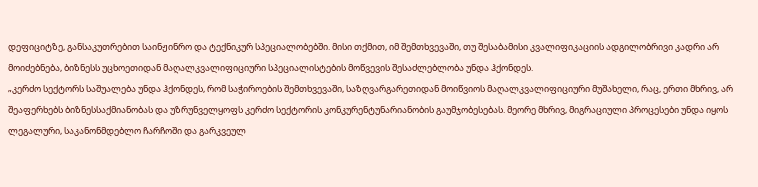დეფიციტზე, განსაკუთრებით საინჟინრო და ტექნიკურ სპეციალობებში. მისი თქმით, იმ შემთხვევაში, თუ შესაბამისი კვალიფიკაციის ადგილობრივი კადრი არ მოიძებნება, ბიზნესს უცხოეთიდან მაღალკვალიფიციური სპეციალისტების მოწვევის შესაძლებლობა უნდა ჰქონდეს.
„კერძო სექტორს საშუალება უნდა ჰქონდეს, რომ საჭიროების შემთხვევაში, საზღვარგარეთიდან მოიწვიოს მაღალკვალიფიციური მუშახელი, რაც, ერთი მხრივ, არ შეაფერხებს ბიზნესსაქმიანობას და უზრუნველყოფს კერძო სექტორის კონკურენტუნარიანობის გაუმჯობესებას. მეორე მხრივ, მიგრაციული პროცესები უნდა იყოს ლეგალური, საკანონმდებლო ჩარჩოში და გარკვეულ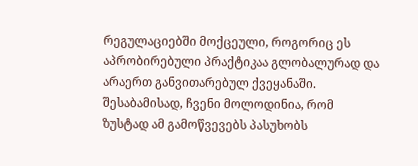რეგულაციებში მოქცეული, როგორიც ეს აპრობირებული პრაქტიკაა გლობალურად და არაერთ განვითარებულ ქვეყანაში. შესაბამისად, ჩვენი მოლოდინია, რომ ზუსტად ამ გამოწვევებს პასუხობს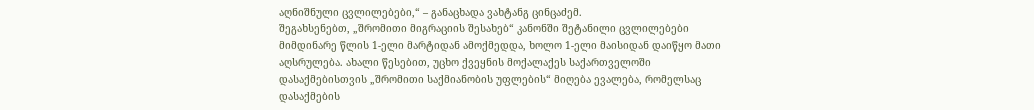აღნიშნული ცვლილებები,“ – განაცხადა ვახტანგ ცინცაძემ.
შეგახსენებთ, „შრომითი მიგრაციის შესახებ“ კანონში შეტანილი ცვლილებები მიმდინარე წლის 1-ელი მარტიდან ამოქმედდა, ხოლო 1-ელი მაისიდან დაიწყო მათი აღსრულება. ახალი წესებით, უცხო ქვეყნის მოქალაქეს საქართველოში დასაქმებისთვის „შრომითი საქმიანობის უფლების“ მიღება ევალება, რომელსაც დასაქმების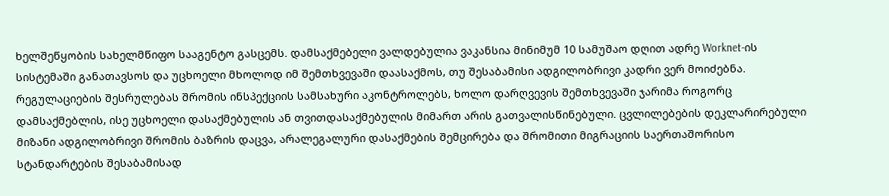ხელშეწყობის სახელმწიფო სააგენტო გასცემს. დამსაქმებელი ვალდებულია ვაკანსია მინიმუმ 10 სამუშაო დღით ადრე Worknet-ის სისტემაში განათავსოს და უცხოელი მხოლოდ იმ შემთხვევაში დაასაქმოს, თუ შესაბამისი ადგილობრივი კადრი ვერ მოიძებნა. რეგულაციების შესრულებას შრომის ინსპექციის სამსახური აკონტროლებს, ხოლო დარღვევის შემთხვევაში ჯარიმა როგორც დამსაქმებლის, ისე უცხოელი დასაქმებულის ან თვითდასაქმებულის მიმართ არის გათვალისწინებული. ცვლილებების დეკლარირებული მიზანი ადგილობრივი შრომის ბაზრის დაცვა, არალეგალური დასაქმების შემცირება და შრომითი მიგრაციის საერთაშორისო სტანდარტების შესაბამისად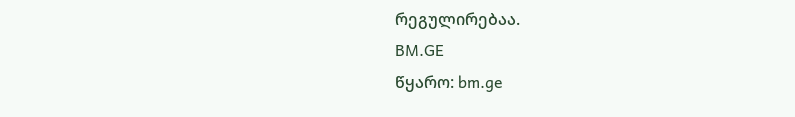რეგულირებაა.
BM.GE
წყარო: bm.ge